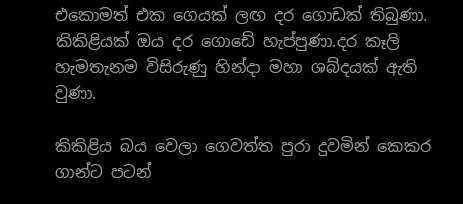එකොමත් එක ගෙයක් ලඟ දර ගොඩක් තිබුණා. කිකිළියක් ඔය දර ගොඩේ හැප්පුණා.දර කෑලි හැමතැනම විසිරුණු හින්දා මහා ශබ්දයක් ඇති වුණා.

කිකිළිය බය වෙලා ගෙවත්ත පුරා දුවමින් කෙකර ගාන්ට පටන්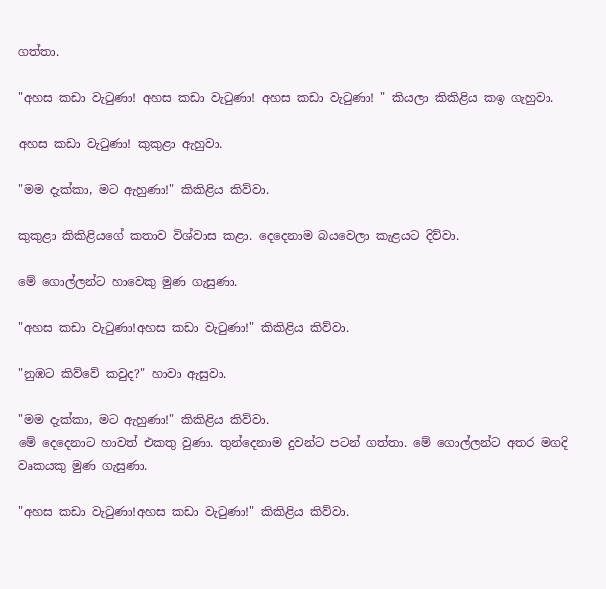ගත්තා.

"අහස කඩා වැටුණා! අහස කඩා වැටුණා! අහස කඩා වැටුණා! " කියලා කිකිළිය කඉ ගැහුවා.

අහස කඩා වැටුණා! කුකුළා ඇහුවා.

"මම දැක්කා, මට ඇහුණා!" කිකිළිය කිව්වා.

කුකුළා කිකිළියගේ කතාව විශ්වාස කළා. දෙදෙනාම බයවෙලා කැළයට දිව්වා.

මේ ගොල්ලන්ට හාවෙකු මුණ ගැසුණා.

"අහස කඩා වැටුණා!අහස කඩා වැටුණා!" කිකිළිය කිව්වා.

"නුඹට කිව්වේ කවුද?" හාවා ඇසුවා.

"මම දැක්කා, මට ඇහුණා!" කිකිළිය කිව්වා.
මේ දෙදෙනාට හාවත් එකතු වුණා. තුන්දෙනාම දුවන්ට පටන් ගත්තා. මේ ගොල්ලන්ට අතර මගදි වෘකයකු මුණ ගැසුණා.

"අහස කඩා වැටුණා!අහස කඩා වැටුණා!" කිකිළිය කිව්වා.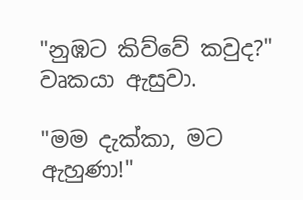"නුඹට කිව්වේ කවුද?" වෘකයා ඇසුවා.

"මම දැක්කා, මට ඇහුණා!"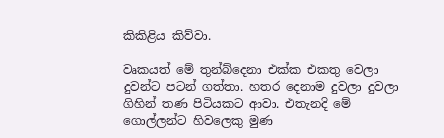කිකිළිය කිව්වා.

වෘකයත් මේ තුන්බ්දෙනා එක්ක එකතු වෙලා දුවන්ට පටන් ගත්තා. හතර දෙනාම දුවලා දුවලා ගිහින් තණ පිටියකට ආවා. එතැනදි මේ ගොල්ලන්ට හිවලෙකු මුණ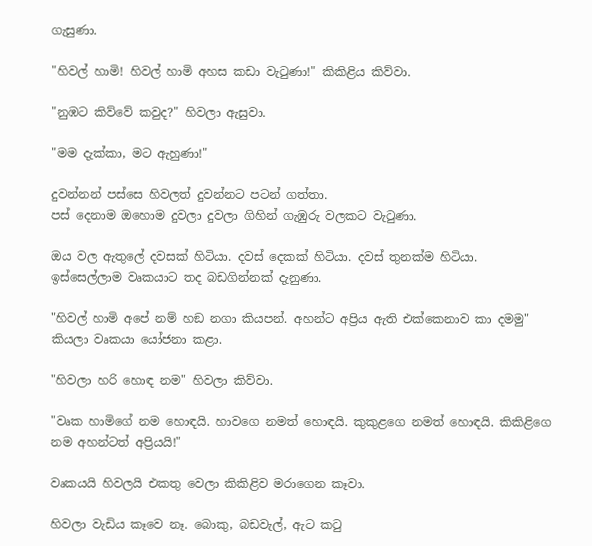ගැසුණා.

"හිවල් හාමි! හිවල් හාමි අහස කඩා වැටුණා!" කිකිළිය කිව්වා.

"නුඹට කිව්වේ කවුද?" හිවලා ඇසුවා.

"මම දැක්කා, මට ඇහුණා!"

දුවන්නන් පස්සෙ හිවලත් දුවන්නට පටන් ගත්තා.
පස් දෙනාම ඔහොම දුවලා දුවලා ගිහින් ගැඹුරු වලකට වැටුණා.

ඔය වල ඇතුලේ දවසක් හිටියා. දවස් දෙකක් හිටියා. දවස් තුනක්ම හිටියා. ඉස්සෙල්ලාම වෘකයාට තද බඩගින්නක් දැනුණා.

"හිවල් හාමි අපේ නම් හඞ නගා කියපන්. අහන්ට අප්‍රිය ඇති එක්කෙනාව කා දමමු" කියලා වෘකයා යෝජනා කළා.

"හිවලා හරි හොඳ නම" හිවලා කිව්වා.

"වෘක හාමිගේ නම හොඳයි. හාවගෙ නමත් හොඳයි. කුකුළගෙ නමත් හොඳයි. කිකිළිගෙ නම අහන්ටත් අප්‍රියයි!"

වෘකයයි හිවලයි එකතු වෙලා කිකිළිව මරාගෙන කෑවා.

හිවලා වැඩිය කෑවෙ නෑ. බොකු, බඩවැල්, ඇට කටු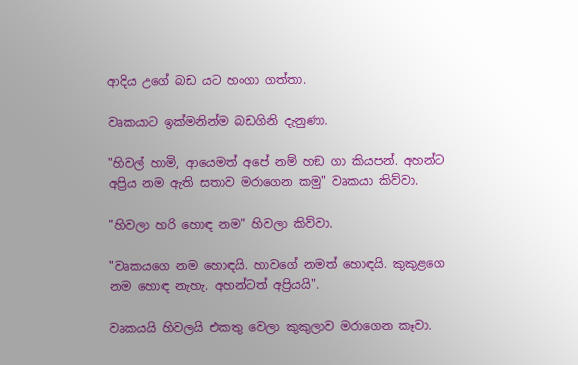ආදිය උගේ බඩ යට හංගා ගත්තා.

වෘකයාට ඉක්මනින්ම බඩගිනි දැනුණා.

"හිවල් හාමි, ආයෙමත් අපේ නම් හඞ ගා කියපන්. අහන්ට අප්‍රිය නම ඇති සතාව මරාගෙන කමු" වෘකයා කිව්වා.

"හිවලා හරි හොඳ නම" හිවලා කිව්වා.

"වෘකයගෙ නම හොඳයි. හාවගේ නමත් හොඳයි. කුකුළගෙ නම හොඳ නැහැ. අහන්ටත් අප්‍රියයි".

වෘකයයි හිවලයි එකතු වෙලා කුකුලාව මරාගෙන කෑවා.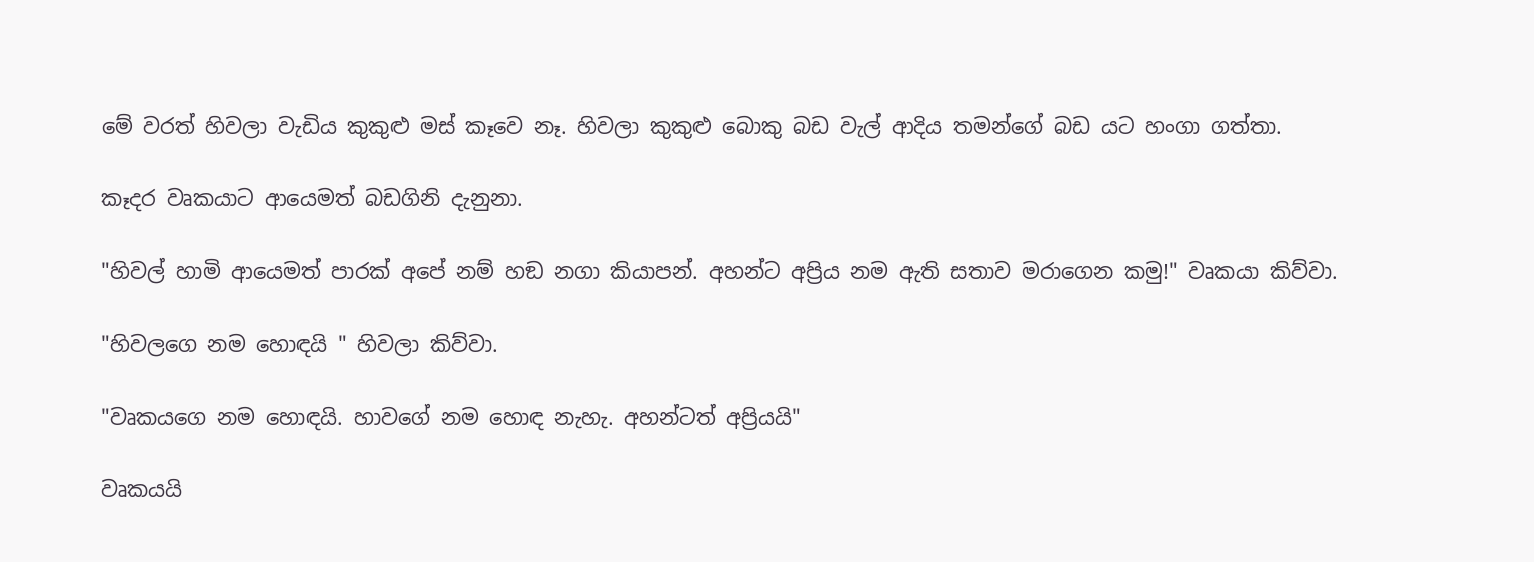මේ වරත් හිවලා වැඩිය කුකුළු මස් කෑවෙ නෑ. හිවලා කුකුළු බොකු බඩ වැල් ආදිය තමන්ගේ බඩ යට හංගා ගත්තා.

කෑදර වෘකයාට ආයෙමත් බඩගිනි දැනුනා.

"හිවල් හාමි ආයෙමත් පාරක් අපේ නම් හඞ නගා කියාපන්. අහන්ට අප්‍රිය නම ඇති සතාව මරාගෙන කමු!" වෘකයා කිව්වා.

"හිවලගෙ නම හොඳයි " හිවලා කිව්වා.

"වෘකයගෙ නම හොඳයි. හාවගේ නම හොඳ නැහැ. අහන්ටත් අප්‍රියයි"

වෘකයයි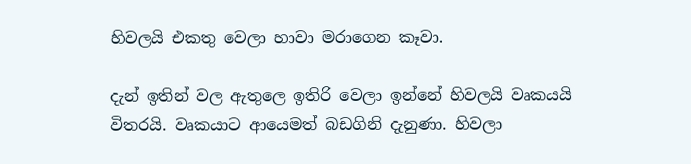හිවලයි එකතු වෙලා හාවා මරාගෙන කෑවා.

දැන් ඉතින් වල ඇතුලෙ ඉතිරි වෙලා ඉන්නේ හිවලයි වෘකයයි විතරයි. වෘකයාට ආයෙමත් බඩගිනි දැනුණා. හිවලා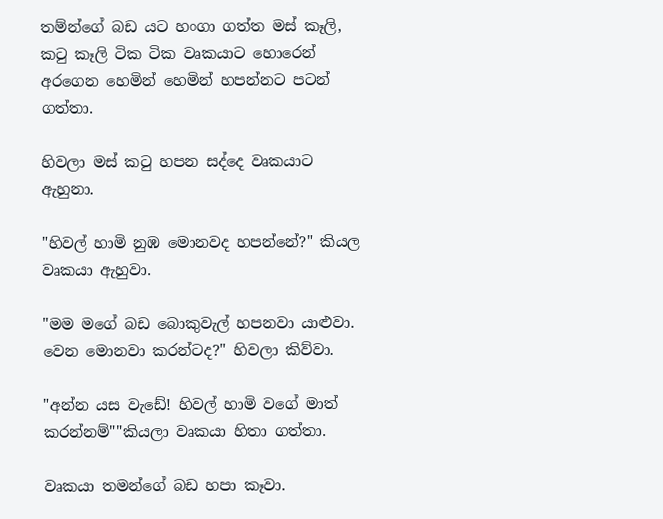තම්න්ගේ බඩ යට හංගා ගත්ත මස් කෑලි, කටු කෑලි ටික ටික වෘකයාට හොරෙන් අරගෙන හෙමින් හෙමින් හපන්නට පටන් ගත්තා.

හිවලා මස් කටු හපන සද්දෙ වෘකයාට ඇහුනා.

"හිවල් හාමි නුඹ මොනවද හපන්නේ?" කියල වෘකයා ඇහුවා.

"මම මගේ බඩ බොකුවැල් හපනවා යාළුවා. වෙන මොනවා කරන්ටද?" හිවලා කිව්වා.

"අන්න යස වැඩේ! හිවල් හාමි වගේ මාත් කරන්නම්""කියලා වෘකයා හිතා ගත්තා.

වෘකයා තමන්ගේ බඩ හපා කෑවා.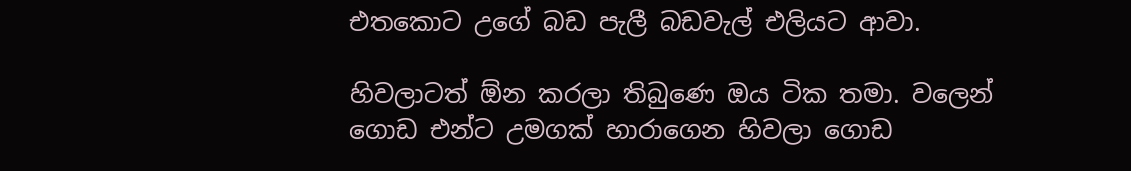එතකොට උගේ බඩ පැලී බඩවැල් එලියට ආවා.

හිවලාටත් ඕන කරලා තිබුණෙ ඔය ටික තමා. වලෙන් ගොඩ එන්ට උමගක් හාරාගෙන හිවලා ගොඩ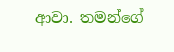ආවා. තමන්ගේ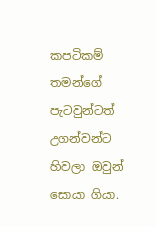කපටිකම් තමන්ගේ පැටවුන්ටත් උගන්වන්ට හිවලා ඔවුන් සොයා ගියා.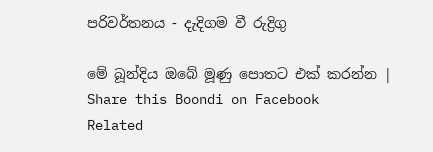පරිවර්තනය - දැදිගම වී රුද්‍රිගු

මේ බූන්දිය ඔබේ මූණු පොතට එක් කරන්න | Share this Boondi on Facebook
Related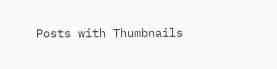Posts with Thumbnails